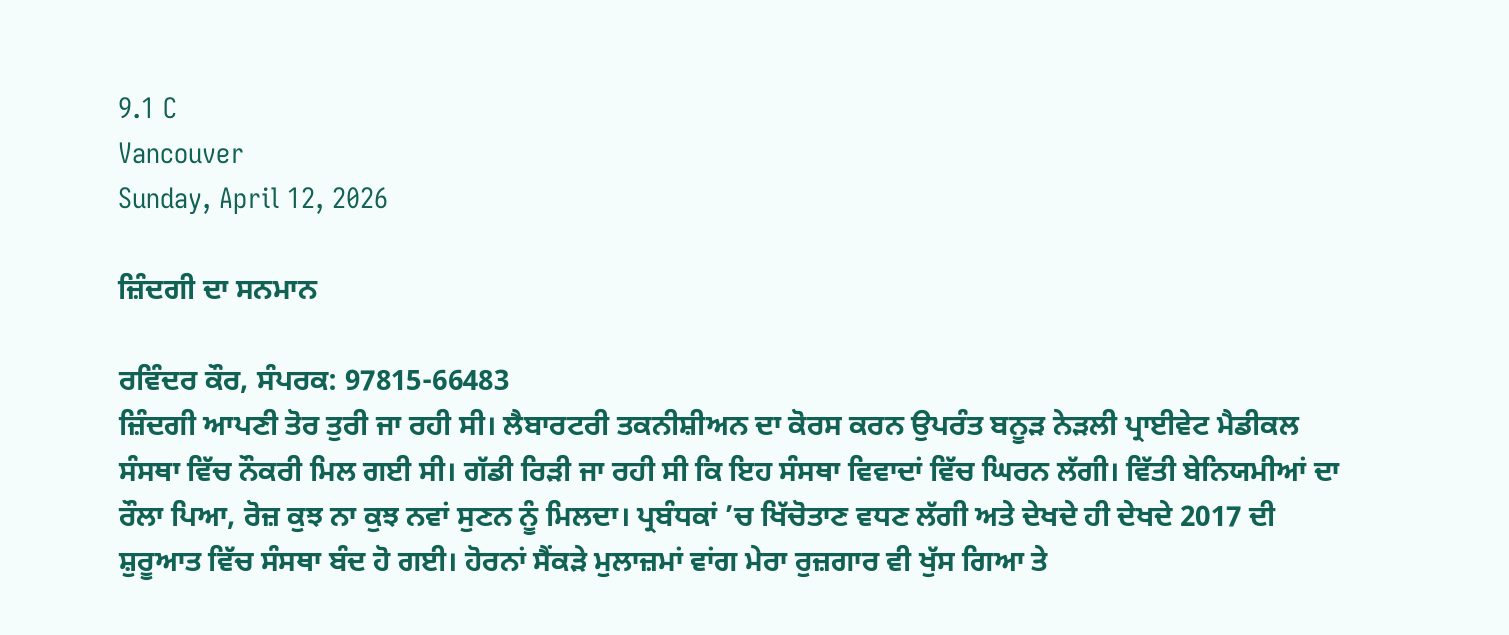9.1 C
Vancouver
Sunday, April 12, 2026

ਜ਼ਿੰਦਗੀ ਦਾ ਸਨਮਾਨ

ਰਵਿੰਦਰ ਕੌਰ, ਸੰਪਰਕ: 97815-66483
ਜ਼ਿੰਦਗੀ ਆਪਣੀ ਤੋਰ ਤੁਰੀ ਜਾ ਰਹੀ ਸੀ। ਲੈਬਾਰਟਰੀ ਤਕਨੀਸ਼ੀਅਨ ਦਾ ਕੋਰਸ ਕਰਨ ਉਪਰੰਤ ਬਨੂੜ ਨੇੜਲੀ ਪ੍ਰਾਈਵੇਟ ਮੈਡੀਕਲ ਸੰਸਥਾ ਵਿੱਚ ਨੌਕਰੀ ਮਿਲ ਗਈ ਸੀ। ਗੱਡੀ ਰਿੜੀ ਜਾ ਰਹੀ ਸੀ ਕਿ ਇਹ ਸੰਸਥਾ ਵਿਵਾਦਾਂ ਵਿੱਚ ਘਿਰਨ ਲੱਗੀ। ਵਿੱਤੀ ਬੇਨਿਯਮੀਆਂ ਦਾ ਰੌਲਾ ਪਿਆ, ਰੋਜ਼ ਕੁਝ ਨਾ ਕੁਝ ਨਵਾਂ ਸੁਣਨ ਨੂੰ ਮਿਲਦਾ। ਪ੍ਰਬੰਧਕਾਂ ’ਚ ਖਿੱਚੋਤਾਣ ਵਧਣ ਲੱਗੀ ਅਤੇ ਦੇਖਦੇ ਹੀ ਦੇਖਦੇ 2017 ਦੀ ਸ਼ੁਰੂਆਤ ਵਿੱਚ ਸੰਸਥਾ ਬੰਦ ਹੋ ਗਈ। ਹੋਰਨਾਂ ਸੈਂਕੜੇ ਮੁਲਾਜ਼ਮਾਂ ਵਾਂਗ ਮੇਰਾ ਰੁਜ਼ਗਾਰ ਵੀ ਖੁੱਸ ਗਿਆ ਤੇ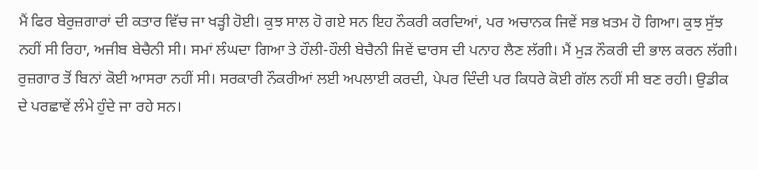ਮੈਂ ਫਿਰ ਬੇਰੁਜ਼ਗਾਰਾਂ ਦੀ ਕਤਾਰ ਵਿੱਚ ਜਾ ਖੜ੍ਹੀ ਹੋਈ। ਕੁਝ ਸਾਲ ਹੋ ਗਏ ਸਨ ਇਹ ਨੌਕਰੀ ਕਰਦਿਆਂ, ਪਰ ਅਚਾਨਕ ਜਿਵੇਂ ਸਭ ਖ਼ਤਮ ਹੋ ਗਿਆ। ਕੁਝ ਸੁੱਝ ਨਹੀਂ ਸੀ ਰਿਹਾ, ਅਜੀਬ ਬੇਚੈਨੀ ਸੀ। ਸਮਾਂ ਲੰਘਦਾ ਗਿਆ ਤੇ ਹੌਲੀ-ਹੌਲੀ ਬੇਚੈਨੀ ਜਿਵੇਂ ਢਾਰਸ ਦੀ ਪਨਾਹ ਲੈਣ ਲੱਗੀ। ਮੈਂ ਮੁੜ ਨੌਕਰੀ ਦੀ ਭਾਲ ਕਰਨ ਲੱਗੀ। ਰੁਜ਼ਗਾਰ ਤੋਂ ਬਿਨਾਂ ਕੋਈ ਆਸਰਾ ਨਹੀਂ ਸੀ। ਸਰਕਾਰੀ ਨੌਕਰੀਆਂ ਲਈ ਅਪਲਾਈ ਕਰਦੀ, ਪੇਪਰ ਦਿੰਦੀ ਪਰ ਕਿਧਰੇ ਕੋਈ ਗੱਲ ਨਹੀਂ ਸੀ ਬਣ ਰਹੀ। ਉਡੀਕ ਦੇ ਪਰਛਾਵੇਂ ਲੰਮੇ ਹੁੰਦੇ ਜਾ ਰਹੇ ਸਨ।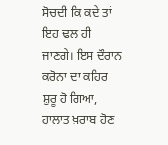ਸੋਚਦੀ ਕਿ ਕਦੇ ਤਾਂ ਇਹ ਢਲ ਹੀ ਜਾਣਗੇ। ਇਸ ਦੌਰਾਨ ਕਰੋਨਾ ਦਾ ਕਹਿਰ ਸ਼ੁਰੂ ਹੋ ਗਿਆ, ਹਾਲਾਤ ਖ਼ਰਾਬ ਹੋਣ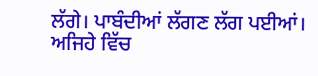ਲੱਗੇ। ਪਾਬੰਦੀਆਂ ਲੱਗਣ ਲੱਗ ਪਈਆਂ। ਅਜਿਹੇ ਵਿੱਚ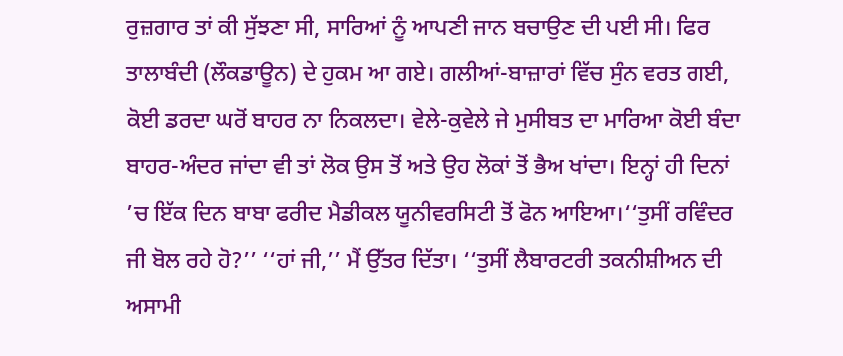ਰੁਜ਼ਗਾਰ ਤਾਂ ਕੀ ਸੁੱਝਣਾ ਸੀ, ਸਾਰਿਆਂ ਨੂੰ ਆਪਣੀ ਜਾਨ ਬਚਾਉਣ ਦੀ ਪਈ ਸੀ। ਫਿਰ ਤਾਲਾਬੰਦੀ (ਲੌਕਡਾਊਨ) ਦੇ ਹੁਕਮ ਆ ਗਏ। ਗਲੀਆਂ-ਬਾਜ਼ਾਰਾਂ ਵਿੱਚ ਸੁੰਨ ਵਰਤ ਗਈ, ਕੋਈ ਡਰਦਾ ਘਰੋਂ ਬਾਹਰ ਨਾ ਨਿਕਲਦਾ। ਵੇਲੇ-ਕੁਵੇਲੇ ਜੇ ਮੁਸੀਬਤ ਦਾ ਮਾਰਿਆ ਕੋਈ ਬੰਦਾ ਬਾਹਰ-ਅੰਦਰ ਜਾਂਦਾ ਵੀ ਤਾਂ ਲੋਕ ਉਸ ਤੋਂ ਅਤੇ ਉਹ ਲੋਕਾਂ ਤੋਂ ਭੈਅ ਖਾਂਦਾ। ਇਨ੍ਹਾਂ ਹੀ ਦਿਨਾਂ ’ਚ ਇੱਕ ਦਿਨ ਬਾਬਾ ਫਰੀਦ ਮੈਡੀਕਲ ਯੂਨੀਵਰਸਿਟੀ ਤੋਂ ਫੋਨ ਆਇਆ।‘‘ਤੁਸੀਂ ਰਵਿੰਦਰ ਜੀ ਬੋਲ ਰਹੇ ਹੋ?’’ ‘‘ਹਾਂ ਜੀ,’’ ਮੈਂ ਉੱਤਰ ਦਿੱਤਾ। ‘‘ਤੁਸੀਂ ਲੈਬਾਰਟਰੀ ਤਕਨੀਸ਼ੀਅਨ ਦੀ ਅਸਾਮੀ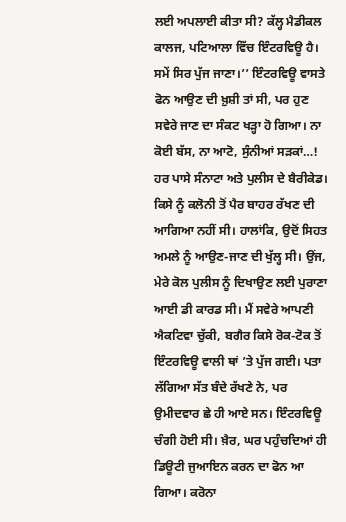ਲਈ ਅਪਲਾਈ ਕੀਤਾ ਸੀ? ਕੱਲ੍ਹ ਮੈਡੀਕਲ ਕਾਲਜ, ਪਟਿਆਲਾ ਵਿੱਚ ਇੰਟਰਵਿਊ ਹੈ। ਸਮੇਂ ਸਿਰ ਪੁੱਜ ਜਾਣਾ।’’ ਇੰਟਰਵਿਊ ਵਾਸਤੇ ਫੋਨ ਆਉਣ ਦੀ ਖ਼ੁਸ਼ੀ ਤਾਂ ਸੀ, ਪਰ ਹੁਣ ਸਵੇਰੇ ਜਾਣ ਦਾ ਸੰਕਟ ਖੜ੍ਹਾ ਹੋ ਗਿਆ। ਨਾ ਕੋਈ ਬੱਸ, ਨਾ ਆਟੋ, ਸੁੰਨੀਆਂ ਸੜਕਾਂ…! ਹਰ ਪਾਸੇ ਸੰਨਾਟਾ ਅਤੇ ਪੁਲੀਸ ਦੇ ਬੈਰੀਕੇਡ। ਕਿਸੇ ਨੂੰ ਕਲੋਨੀ ਤੋਂ ਪੈਰ ਬਾਹਰ ਰੱਖਣ ਦੀ ਆਗਿਆ ਨਹੀਂ ਸੀ। ਹਾਲਾਂਕਿ, ਉਦੋਂ ਸਿਹਤ ਅਮਲੇ ਨੂੰ ਆਉਣ-ਜਾਣ ਦੀ ਖੁੱਲ੍ਹ ਸੀ। ਉਂਜ, ਮੇਰੇ ਕੋਲ ਪੁਲੀਸ ਨੂੰ ਦਿਖਾਉਣ ਲਈ ਪੁਰਾਣਾ ਆਈ ਡੀ ਕਾਰਡ ਸੀ। ਮੈਂ ਸਵੇਰੇ ਆਪਣੀ ਐਕਟਿਵਾ ਚੁੱਕੀ, ਬਗੈਰ ਕਿਸੇ ਰੋਕ-ਟੋਕ ਤੋਂ ਇੰਟਰਵਿਊ ਵਾਲੀ ਥਾਂ ’ਤੇ ਪੁੱਜ ਗਈ। ਪਤਾ ਲੱਗਿਆ ਸੱਤ ਬੰਦੇ ਰੱਖਣੇ ਨੇ, ਪਰ ਉਮੀਦਵਾਰ ਛੇ ਹੀ ਆਏ ਸਨ। ਇੰਟਰਵਿਊ ਚੰਗੀ ਹੋਈ ਸੀ। ਖ਼ੈਰ, ਘਰ ਪਹੁੰਚਦਿਆਂ ਹੀ ਡਿਊਟੀ ਜੁਆਇਨ ਕਰਨ ਦਾ ਫੋਨ ਆ ਗਿਆ। ਕਰੋਨਾ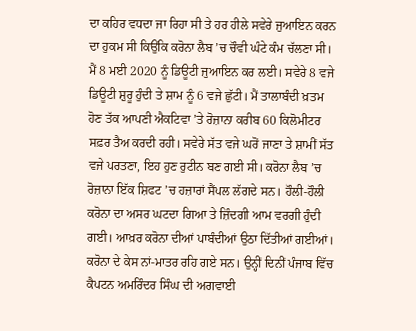ਦਾ ਕਹਿਰ ਵਧਦਾ ਜਾ ਰਿਹਾ ਸੀ ਤੇ ਹਰ ਹੀਲੇ ਸਵੇਰੇ ਜੁਆਇਨ ਕਰਨ ਦਾ ਹੁਕਮ ਸੀ ਕਿਉਂਕਿ ਕਰੋਨਾ ਲੈਬ ’ਚ ਚੌਵੀ ਘੰਟੇ ਕੰਮ ਚੱਲਣਾ ਸੀ। ਮੈਂ 8 ਮਈ 2020 ਨੂੰ ਡਿਊਟੀ ਜੁਆਇਨ ਕਰ ਲਈ। ਸਵੇਰੇ 8 ਵਜੇ ਡਿਊਟੀ ਸ਼ੁਰੂ ਹੁੰਦੀ ਤੇ ਸ਼ਾਮ ਨੂੰ 6 ਵਜੇ ਛੁੱਟੀ। ਮੈਂ ਤਾਲਾਬੰਦੀ ਖ਼ਤਮ ਹੋਣ ਤੱਕ ਆਪਣੀ ਐਕਟਿਵਾ ’ਤੇ ਰੋਜ਼ਾਨਾ ਕਰੀਬ 60 ਕਿਲੋਮੀਟਰ ਸਫ਼ਰ ਤੈਅ ਕਰਦੀ ਰਹੀ। ਸਵੇਰੇ ਸੱਤ ਵਜੇ ਘਰੋਂ ਜਾਣਾ ਤੇ ਸ਼ਾਮੀਂ ਸੱਤ ਵਜੇ ਪਰਤਣਾ, ਇਹ ਹੁਣ ਰੁਟੀਨ ਬਣ ਗਈ ਸੀ। ਕਰੋਨਾ ਲੈਬ ’ਚ ਰੋਜ਼ਾਨਾ ਇੱਕ ਸ਼ਿਫਟ ’ਚ ਹਜ਼ਾਰਾਂ ਸੈਂਪਲ ਲੱਗਦੇ ਸਨ। ਹੌਲੀ-ਹੌਲੀ ਕਰੋਨਾ ਦਾ ਅਸਰ ਘਟਦਾ ਗਿਆ ਤੇ ਜ਼ਿੰਦਗੀ ਆਮ ਵਰਗੀ ਹੁੰਦੀ ਗਈ। ਆਖ਼ਰ ਕਰੋਨਾ ਦੀਆਂ ਪਾਬੰਦੀਆਂ ਉਠਾ ਦਿੱਤੀਆਂ ਗਈਆਂ। ਕਰੋਨਾ ਦੇ ਕੇਸ ਨਾਂ-ਮਾਤਰ ਰਹਿ ਗਏ ਸਨ। ਉਨ੍ਹੀਂ ਦਿਨੀਂ ਪੰਜਾਬ ਵਿੱਚ ਕੈਪਟਨ ਅਮਰਿੰਦਰ ਸਿੰਘ ਦੀ ਅਗਵਾਈ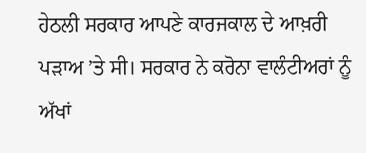ਹੇਠਲੀ ਸਰਕਾਰ ਆਪਣੇ ਕਾਰਜਕਾਲ ਦੇ ਆਖ਼ਰੀ ਪੜਾਅ ’ਤੇ ਸੀ। ਸਰਕਾਰ ਨੇ ਕਰੋਨਾ ਵਾਲੰਟੀਅਰਾਂ ਨੂੰ ਅੱਖਾਂ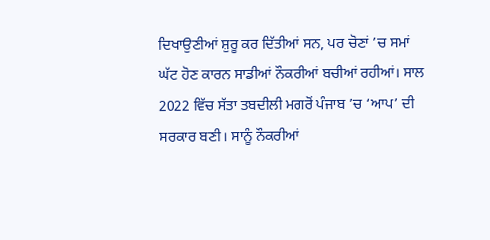ਦਿਖਾਉਣੀਆਂ ਸ਼ੁਰੂ ਕਰ ਦਿੱਤੀਆਂ ਸਨ, ਪਰ ਚੋਣਾਂ ’ਚ ਸਮਾਂ ਘੱਟ ਹੋਣ ਕਾਰਨ ਸਾਡੀਆਂ ਨੌਕਰੀਆਂ ਬਚੀਆਂ ਰਹੀਆਂ। ਸਾਲ 2022 ਵਿੱਚ ਸੱਤਾ ਤਬਦੀਲੀ ਮਗਰੋਂ ਪੰਜਾਬ ’ਚ ‘ਆਪ’ ਦੀ ਸਰਕਾਰ ਬਣੀ। ਸਾਨੂੰ ਨੌਕਰੀਆਂ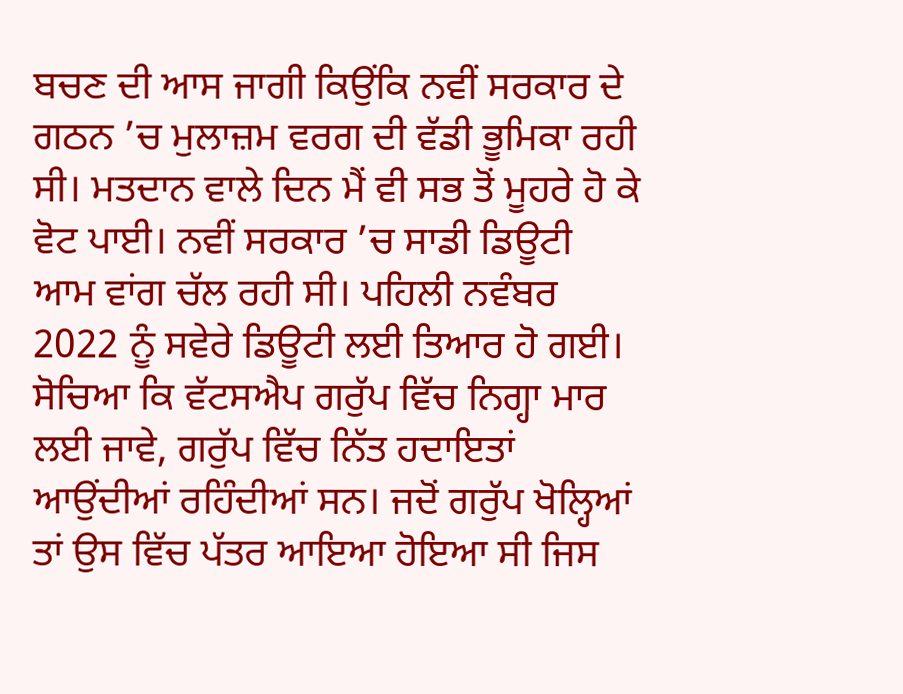ਬਚਣ ਦੀ ਆਸ ਜਾਗੀ ਕਿਉਂਕਿ ਨਵੀਂ ਸਰਕਾਰ ਦੇ ਗਠਨ ’ਚ ਮੁਲਾਜ਼ਮ ਵਰਗ ਦੀ ਵੱਡੀ ਭੂਮਿਕਾ ਰਹੀ ਸੀ। ਮਤਦਾਨ ਵਾਲੇ ਦਿਨ ਮੈਂ ਵੀ ਸਭ ਤੋਂ ਮੂਹਰੇ ਹੋ ਕੇ ਵੋਟ ਪਾਈ। ਨਵੀਂ ਸਰਕਾਰ ’ਚ ਸਾਡੀ ਡਿਊਟੀ ਆਮ ਵਾਂਗ ਚੱਲ ਰਹੀ ਸੀ। ਪਹਿਲੀ ਨਵੰਬਰ 2022 ਨੂੰ ਸਵੇਰੇ ਡਿਊਟੀ ਲਈ ਤਿਆਰ ਹੋ ਗਈ। ਸੋਚਿਆ ਕਿ ਵੱਟਸਐਪ ਗਰੁੱਪ ਵਿੱਚ ਨਿਗ੍ਹਾ ਮਾਰ ਲਈ ਜਾਵੇ, ਗਰੁੱਪ ਵਿੱਚ ਨਿੱਤ ਹਦਾਇਤਾਂ ਆਉਂਦੀਆਂ ਰਹਿੰਦੀਆਂ ਸਨ। ਜਦੋਂ ਗਰੁੱਪ ਖੋਲ੍ਹਿਆਂ ਤਾਂ ਉਸ ਵਿੱਚ ਪੱਤਰ ਆਇਆ ਹੋਇਆ ਸੀ ਜਿਸ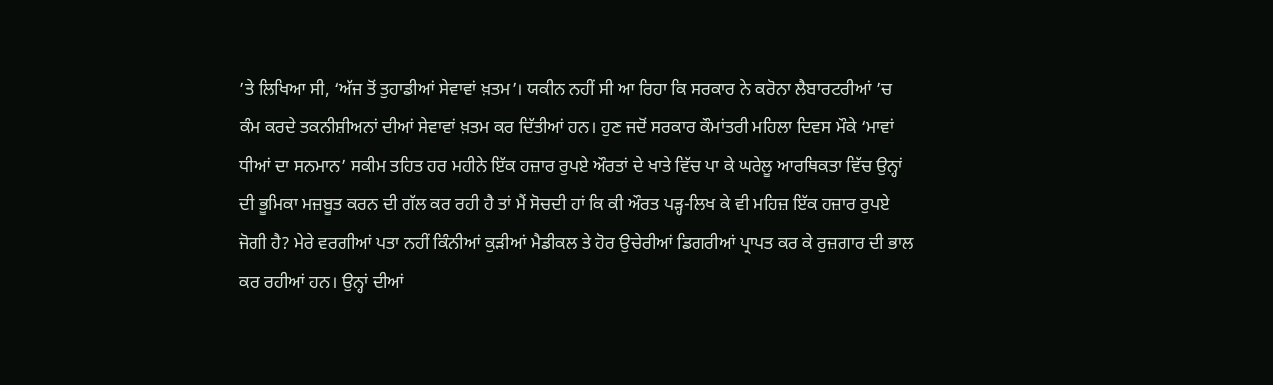’ਤੇ ਲਿਖਿਆ ਸੀ, ‘ਅੱਜ ਤੋਂ ਤੁਹਾਡੀਆਂ ਸੇਵਾਵਾਂ ਖ਼ਤਮ’। ਯਕੀਨ ਨਹੀਂ ਸੀ ਆ ਰਿਹਾ ਕਿ ਸਰਕਾਰ ਨੇ ਕਰੋਨਾ ਲੈਬਾਰਟਰੀਆਂ ’ਚ ਕੰਮ ਕਰਦੇ ਤਕਨੀਸ਼ੀਅਨਾਂ ਦੀਆਂ ਸੇਵਾਵਾਂ ਖ਼ਤਮ ਕਰ ਦਿੱਤੀਆਂ ਹਨ। ਹੁਣ ਜਦੋਂ ਸਰਕਾਰ ਕੌਮਾਂਤਰੀ ਮਹਿਲਾ ਦਿਵਸ ਮੌਕੇ ‘ਮਾਵਾਂ ਧੀਆਂ ਦਾ ਸਨਮਾਨ’ ਸਕੀਮ ਤਹਿਤ ਹਰ ਮਹੀਨੇ ਇੱਕ ਹਜ਼ਾਰ ਰੁਪਏ ਔਰਤਾਂ ਦੇ ਖਾਤੇ ਵਿੱਚ ਪਾ ਕੇ ਘਰੇਲੂ ਆਰਥਿਕਤਾ ਵਿੱਚ ਉਨ੍ਹਾਂ ਦੀ ਭੂਮਿਕਾ ਮਜ਼ਬੂਤ ਕਰਨ ਦੀ ਗੱਲ ਕਰ ਰਹੀ ਹੈ ਤਾਂ ਮੈਂ ਸੋਚਦੀ ਹਾਂ ਕਿ ਕੀ ਔਰਤ ਪੜ੍ਹ-ਲਿਖ ਕੇ ਵੀ ਮਹਿਜ਼ ਇੱਕ ਹਜ਼ਾਰ ਰੁਪਏ ਜੋਗੀ ਹੈ? ਮੇਰੇ ਵਰਗੀਆਂ ਪਤਾ ਨਹੀਂ ਕਿੰਨੀਆਂ ਕੁੜੀਆਂ ਮੈਡੀਕਲ ਤੇ ਹੋਰ ਉਚੇਰੀਆਂ ਡਿਗਰੀਆਂ ਪ੍ਰਾਪਤ ਕਰ ਕੇ ਰੁਜ਼ਗਾਰ ਦੀ ਭਾਲ ਕਰ ਰਹੀਆਂ ਹਨ। ਉਨ੍ਹਾਂ ਦੀਆਂ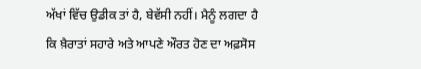ਅੱਖਾਂ ਵਿੱਚ ਉਡੀਕ ਤਾਂ ਹੈ, ਬੇਵੱਸੀ ਨਹੀਂ। ਮੈਨੂੰ ਲਗਦਾ ਹੈ ਕਿ ਖ਼ੈਰਾਤਾਂ ਸਹਾਰੇ ਅਤੇ ਆਪਣੇ ਔਰਤ ਹੋਣ ਦਾ ਅਫ਼ਸੋਸ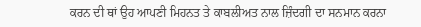ਕਰਨ ਦੀ ਥਾਂ ਉਹ ਆਪਣੀ ਮਿਹਨਤ ਤੇ ਕਾਬਲੀਅਤ ਨਾਲ ਜ਼ਿੰਦਗੀ ਦਾ ਸਨਮਾਨ ਕਰਨਾ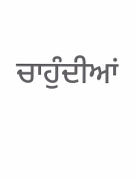ਚਾਹੁੰਦੀਆਂ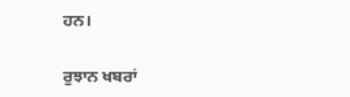ਹਨ।

ਰੁਝਾਨ ਖਬਰਾਂ